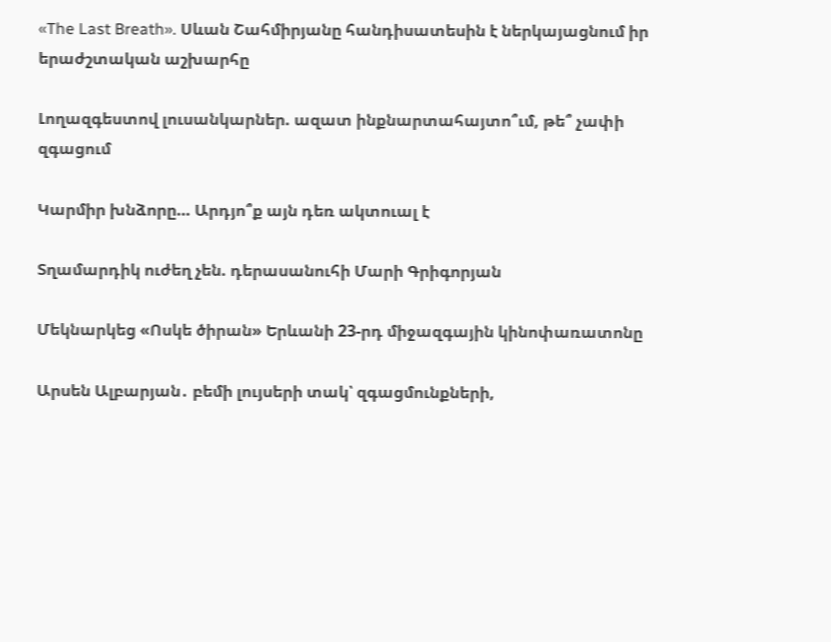«The Last Breath». Սևան Շահմիրյանը հանդիսատեսին է ներկայացնում իր երաժշտական աշխարհը

Լողազգեստով լուսանկարներ. ազատ ինքնարտահայտո՞ւմ, թե՞ չափի զգացում

Կարմիր խնձորը… Արդյո՞ք այն դեռ ակտուալ է

Տղամարդիկ ուժեղ չեն. դերասանուհի Մարի Գրիգորյան

Մեկնարկեց «Ոսկե ծիրան» Երևանի 23-րդ միջազգային կինոփառատոնը

Արսեն Ալբարյան․ բեմի լույսերի տակ՝ զգացմունքների,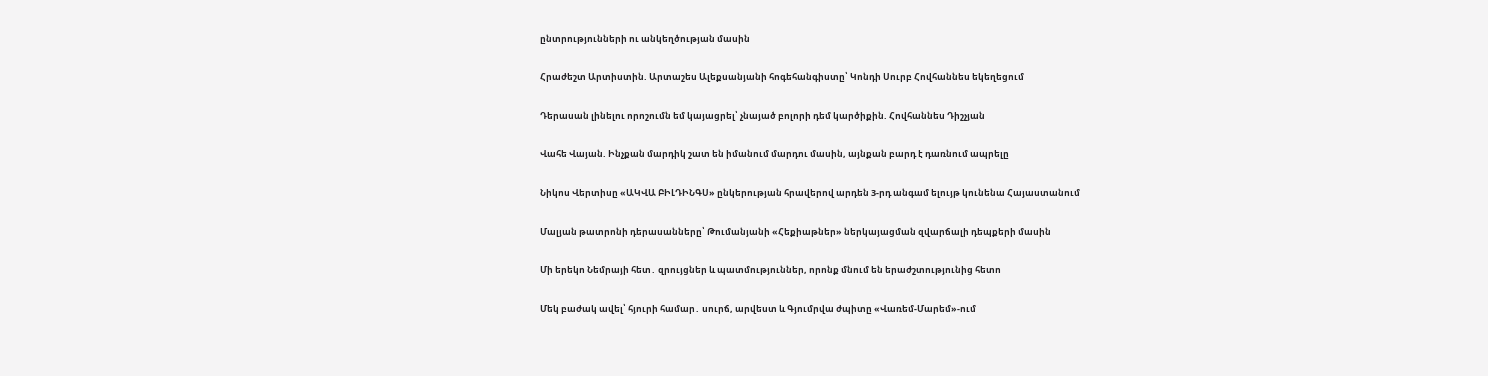ընտրությունների ու անկեղծության մասին

Հրաժեշտ Արտիստին. Արտաշես Ալեքսանյանի հոգեհանգիստը՝ Կոնդի Սուրբ Հովհաննես եկեղեցում

Դերասան լինելու որոշումն եմ կայացրել՝ չնայած բոլորի դեմ կարծիքին. Հովհաննես Դիշչյան

Վահե Վայան. Ինչքան մարդիկ շատ են իմանում մարդու մասին, այնքան բարդ է դառնում ապրելը

Նիկոս Վերտիսը «ԱԿՎԱ ԲԻԼԴԻՆԳՍ» ընկերության հրավերով արդեն 3-րդ անգամ ելույթ կունենա Հայաստանում

Մալյան թատրոնի դերասանները՝ Թումանյանի «Հեքիաթներ» ներկայացման զվարճալի դեպքերի մասին

Մի երեկո Նեմրայի հետ․ զրույցներ և պատմություններ, որոնք մնում են երաժշտությունից հետո

Մեկ բաժակ ավել՝ հյուրի համար․ սուրճ, արվեստ և Գյումրվա ժպիտը «Վառեմ-Մարեմ»-ում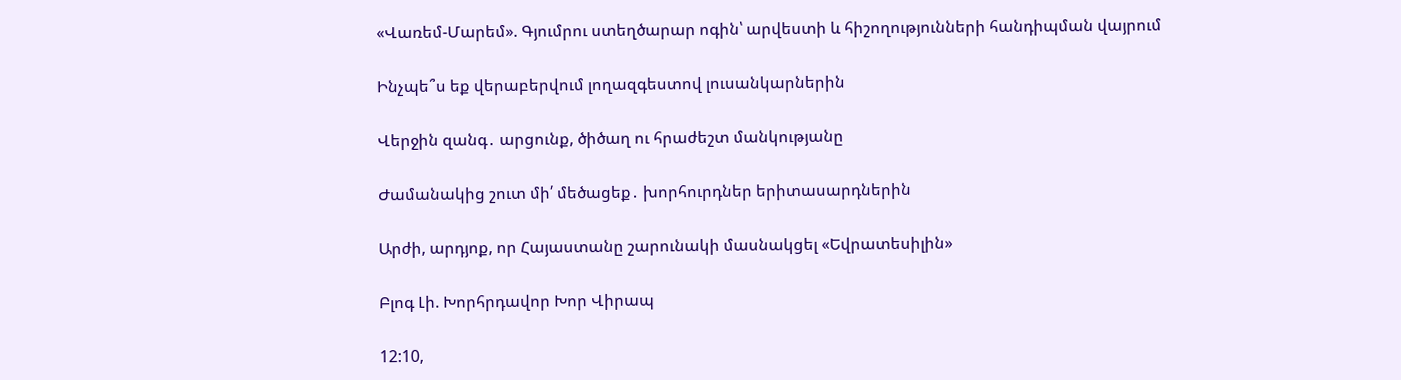«Վառեմ-Մարեմ». Գյումրու ստեղծարար ոգին՝ արվեստի և հիշողությունների հանդիպման վայրում

Ինչպե՞ս եք վերաբերվում լողազգեստով լուսանկարներին

Վերջին զանգ․ արցունք, ծիծաղ ու հրաժեշտ մանկությանը

Ժամանակից շուտ մի՛ մեծացեք․ խորհուրդներ երիտասարդներին

Արժի, արդյոք, որ Հայաստանը շարունակի մասնակցել «Եվրատեսիլին»

Բլոգ Լի. Խորհրդավոր Խոր Վիրապ

12:10,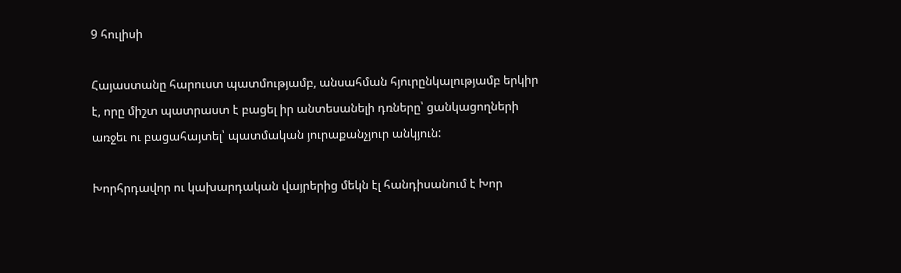9 հուլիսի

Հայաստանը հարուստ պատմությամբ, անսահման հյուրընկալությամբ երկիր է, որը միշտ պատրաստ է բացել իր անտեսանելի դռները՝ ցանկացողների առջեւ ու բացահայտել՝ պատմական յուրաքանչյուր անկյուն:

Խորհրդավոր ու կախարդական վայրերից մեկն էլ հանդիսանում է Խոր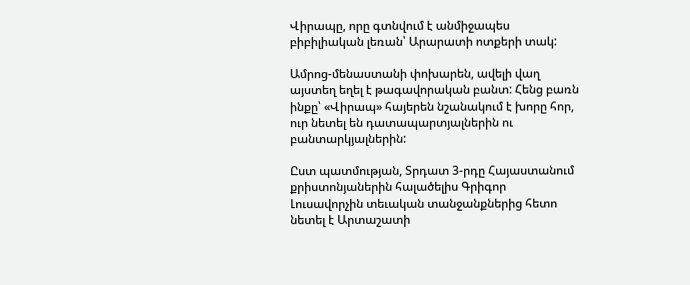Վիրապը, որը գտնվում է անմիջապես բիբիլիական լեռան՝ Արարատի ոտքերի տակ:

Ամրոց-մենաստանի փոխարեն, ավելի վաղ այստեղ եղել է թագավորական բանտ: Հենց բառն ինքը՝ «Վիրապ» հայերեն նշանակում է խորը հոր, ուր նետել են դատապարտյալներին ու բանտարկյալներին:

Ըստ պատմության, Տրդատ 3-րդը Հայաստանում քրիստոնյաներին հալածելիս Գրիգոր Լուսավորչին տեւական տանջանքներից հետո նետել է Արտաշատի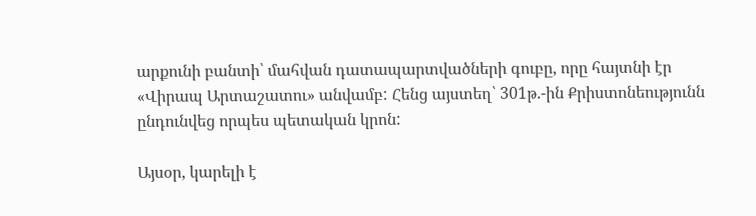արքունի բանտի՝ մահվան դատապարտվածների գուբը, որը հայտնի էր «Վիրապ Արտաշատու» անվամբ: Հենց այստեղ՝ 301թ.-ին Քրիստոնեությունն ընդունվեց որպես պետական կրոն:

Այսօր, կարելի է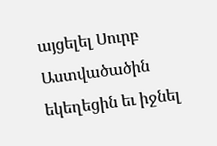այցելել Սուրբ Աստվածածին եկեղեցին եւ իջնել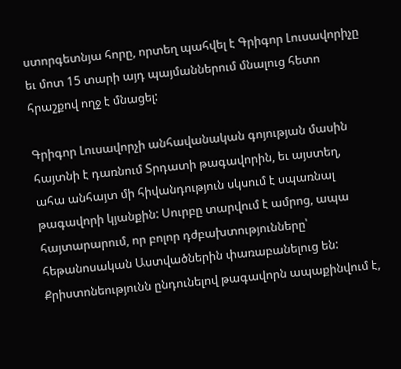ստորգետնյա հորը, որտեղ պահվել է Գրիգոր Լուսավորիչը եւ մոտ 15 տարի այդ պայմաններում մնալուց հետո հրաշքով ողջ է մնացել:

Գրիգոր Լուսավորչի անհավանական գոյության մասին հայտնի է դառնում Տրդատի թագավորին, եւ այստեղ, ահա անհայտ մի հիվանդություն սկսում է սպառնալ թագավորի կյանքին: Սուրբը տարվում է ամրոց, ապա հայտարարում, որ բոլոր դժբախտությունները՝ հեթանոսական Աստվածներին փառաբանելուց են:  Քրիստոնեությունն ընդունելով թագավորն ապաքինվում է,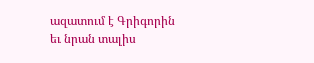ազատում է Գրիգորին եւ նրան տալիս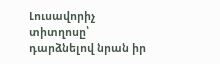Լուսավորիչ տիտղոսը՝ դարձնելով նրան իր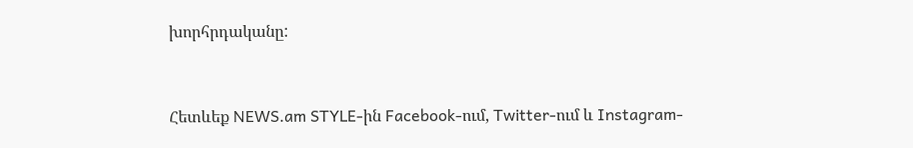խորհրդականը:


Հետևեք NEWS.am STYLE-ին Facebook-ում, Twitter-ում և Instagram-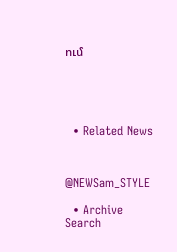ում





  • Related News



@NEWSam_STYLE

  • Archive
Search